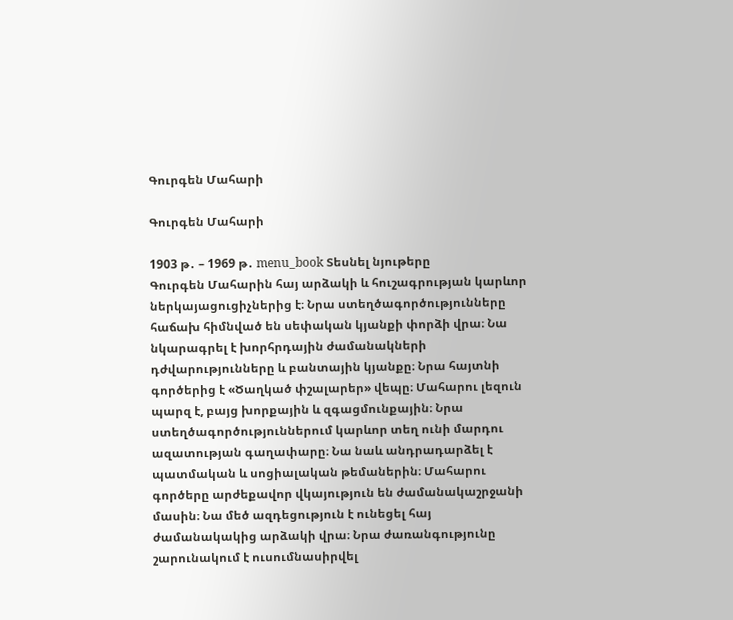Գուրգեն Մահարի

Գուրգեն Մահարի

1903 թ․ – 1969 թ․ menu_book Տեսնել նյութերը
Գուրգեն Մահարին հայ արձակի և հուշագրության կարևոր ներկայացուցիչներից է։ Նրա ստեղծագործությունները հաճախ հիմնված են սեփական կյանքի փորձի վրա։ Նա նկարագրել է խորհրդային ժամանակների դժվարությունները և բանտային կյանքը։ Նրա հայտնի գործերից է «Ծաղկած փշալարեր» վեպը։ Մահարու լեզուն պարզ է, բայց խորքային և զգացմունքային։ Նրա ստեղծագործություններում կարևոր տեղ ունի մարդու ազատության գաղափարը։ Նա նաև անդրադարձել է պատմական և սոցիալական թեմաներին։ Մահարու գործերը արժեքավոր վկայություն են ժամանակաշրջանի մասին։ Նա մեծ ազդեցություն է ունեցել հայ ժամանակակից արձակի վրա։ Նրա ժառանգությունը շարունակում է ուսումնասիրվել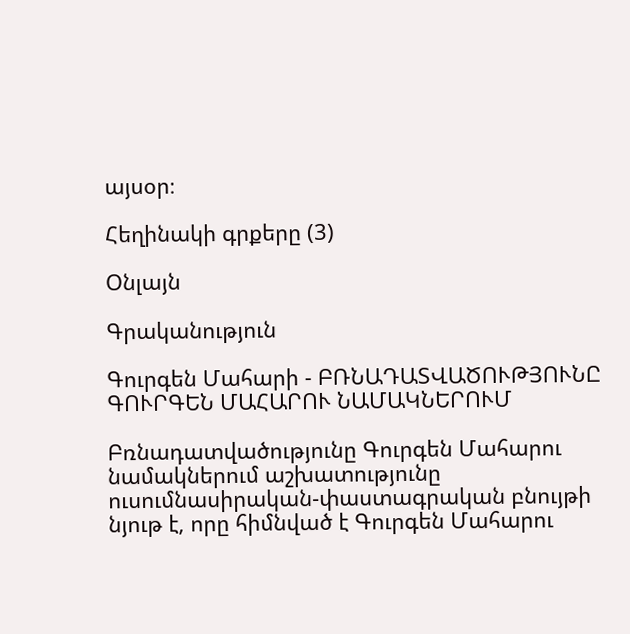այսօր։

Հեղինակի գրքերը (3)

Օնլայն

Գրականություն

Գուրգեն Մահարի - ԲՌՆԱԴԱՏՎԱԾՈՒԹՅՈՒՆԸ ԳՈՒՐԳԵՆ ՄԱՀԱՐՈՒ ՆԱՄԱԿՆԵՐՈՒՄ

Բռնադատվածությունը Գուրգեն Մահարու նամակներում աշխատությունը ուսումնասիրական-փաստագրական բնույթի նյութ է, որը հիմնված է Գուրգեն Մահարու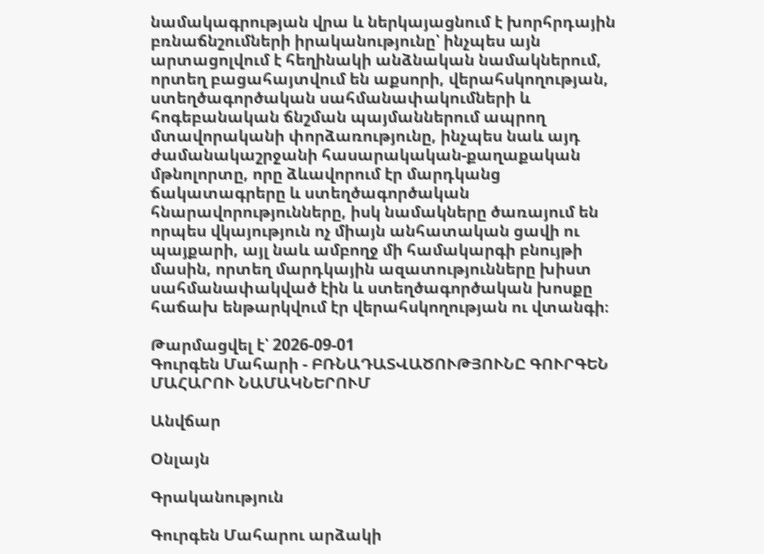նամակագրության վրա և ներկայացնում է խորհրդային բռնաճնշումների իրականությունը՝ ինչպես այն արտացոլվում է հեղինակի անձնական նամակներում, որտեղ բացահայտվում են աքսորի, վերահսկողության, ստեղծագործական սահմանափակումների և հոգեբանական ճնշման պայմաններում ապրող մտավորականի փորձառությունը, ինչպես նաև այդ ժամանակաշրջանի հասարակական-քաղաքական մթնոլորտը, որը ձևավորում էր մարդկանց ճակատագրերը և ստեղծագործական հնարավորությունները, իսկ նամակները ծառայում են որպես վկայություն ոչ միայն անհատական ցավի ու պայքարի, այլ նաև ամբողջ մի համակարգի բնույթի մասին, որտեղ մարդկային ազատությունները խիստ սահմանափակված էին և ստեղծագործական խոսքը հաճախ ենթարկվում էր վերահսկողության ու վտանգի։

Թարմացվել է՝ 2026-09-01
Գուրգեն Մահարի - ԲՌՆԱԴԱՏՎԱԾՈՒԹՅՈՒՆԸ ԳՈՒՐԳԵՆ ՄԱՀԱՐՈՒ ՆԱՄԱԿՆԵՐՈՒՄ

Անվճար

Օնլայն

Գրականություն

Գուրգեն Մահարու արձակի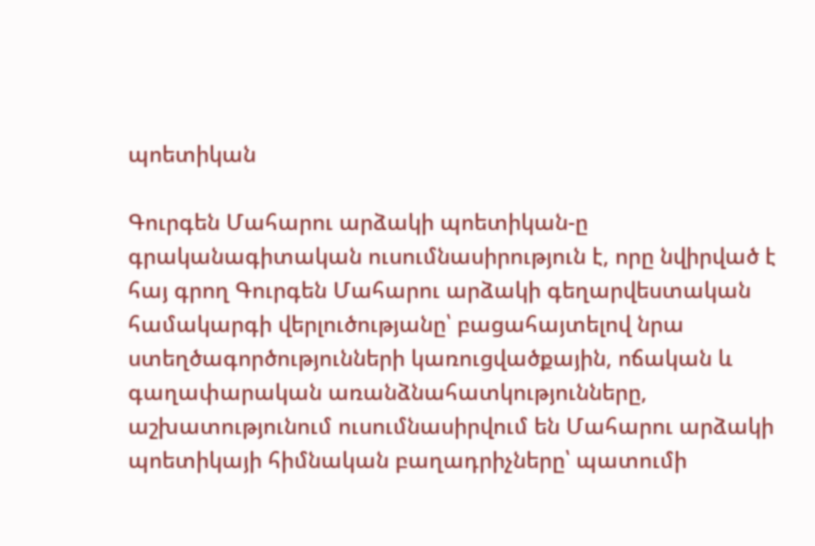պոետիկան

Գուրգեն Մահարու արձակի պոետիկան-ը գրականագիտական ուսումնասիրություն է, որը նվիրված է հայ գրող Գուրգեն Մահարու արձակի գեղարվեստական համակարգի վերլուծությանը՝ բացահայտելով նրա ստեղծագործությունների կառուցվածքային, ոճական և գաղափարական առանձնահատկությունները, աշխատությունում ուսումնասիրվում են Մահարու արձակի պոետիկայի հիմնական բաղադրիչները՝ պատումի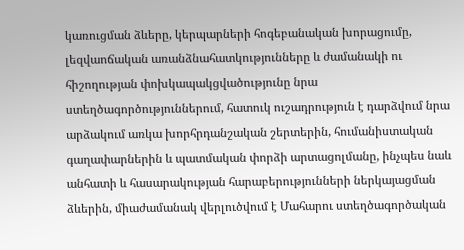կառուցման ձևերը, կերպարների հոգեբանական խորացումը, լեզվաոճական առանձնահատկությունները և ժամանակի ու հիշողության փոխկապակցվածությունը նրա ստեղծագործություններում, հատուկ ուշադրություն է դարձվում նրա արձակում առկա խորհրդանշական շերտերին, հումանիստական գաղափարներին և պատմական փորձի արտացոլմանը, ինչպես նաև անհատի և հասարակության հարաբերությունների ներկայացման ձևերին, միաժամանակ վերլուծվում է Մահարու ստեղծագործական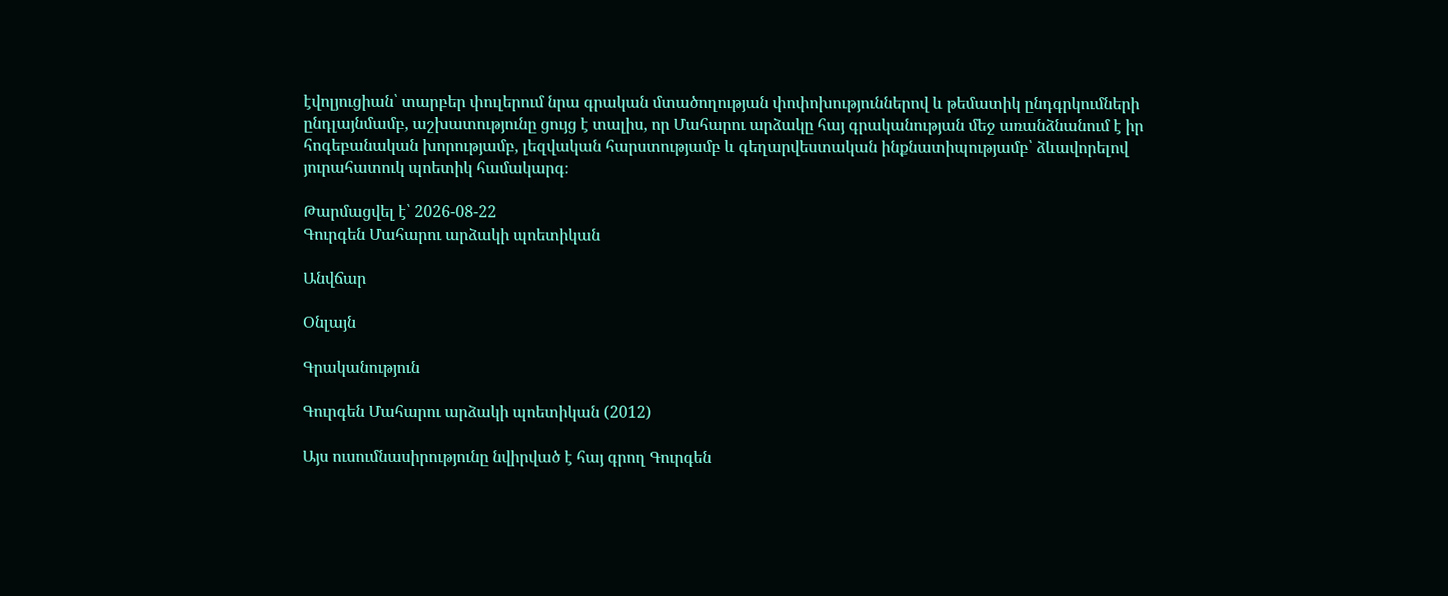էվոլյուցիան՝ տարբեր փուլերում նրա գրական մտածողության փոփոխություններով և թեմատիկ ընդգրկումների ընդլայնմամբ, աշխատությունը ցույց է տալիս, որ Մահարու արձակը հայ գրականության մեջ առանձնանում է իր հոգեբանական խորությամբ, լեզվական հարստությամբ և գեղարվեստական ինքնատիպությամբ՝ ձևավորելով յուրահատուկ պոետիկ համակարգ։

Թարմացվել է՝ 2026-08-22
Գուրգեն Մահարու արձակի պոետիկան

Անվճար

Օնլայն

Գրականություն

Գուրգեն Մահարու արձակի պոետիկան (2012)

Այս ուսումնասիրությունը նվիրված է հայ գրող Գուրգեն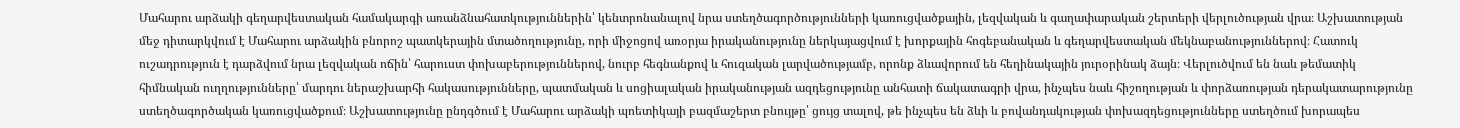Մահարու արձակի գեղարվեստական համակարգի առանձնահատկություններին՝ կենտրոնանալով նրա ստեղծագործությունների կառուցվածքային, լեզվական և գաղափարական շերտերի վերլուծության վրա։ Աշխատության մեջ դիտարկվում է Մահարու արձակին բնորոշ պատկերային մտածողությունը, որի միջոցով առօրյա իրականությունը ներկայացվում է խորքային հոգեբանական և գեղարվեստական մեկնաբանություններով։ Հատուկ ուշադրություն է դարձվում նրա լեզվական ոճին՝ հարուստ փոխաբերություններով, նուրբ հեգնանքով և հուզական լարվածությամբ, որոնք ձևավորում են հեղինակային յուրօրինակ ձայն։ Վերլուծվում են նաև թեմատիկ հիմնական ուղղությունները՝ մարդու ներաշխարհի հակասությունները, պատմական և սոցիալական իրականության ազդեցությունը անհատի ճակատագրի վրա, ինչպես նաև հիշողության և փորձառության դերակատարությունը ստեղծագործական կառուցվածքում։ Աշխատությունը ընդգծում է Մահարու արձակի պոետիկայի բազմաշերտ բնույթը՝ ցույց տալով, թե ինչպես են ձևի և բովանդակության փոխազդեցությունները ստեղծում խորապես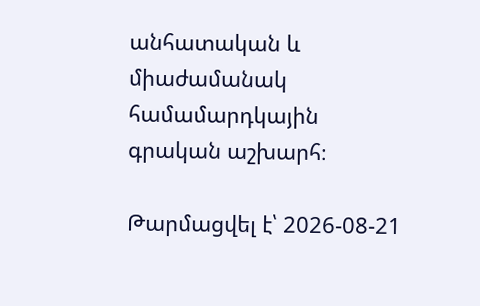անհատական և միաժամանակ համամարդկային գրական աշխարհ։

Թարմացվել է՝ 2026-08-21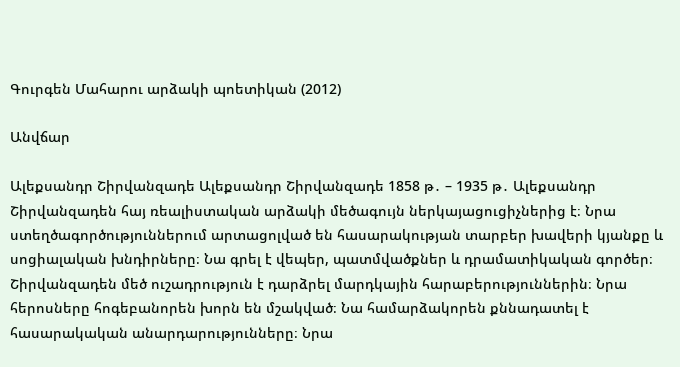Գուրգեն Մահարու արձակի պոետիկան (2012)

Անվճար

Ալեքսանդր Շիրվանզադե Ալեքսանդր Շիրվանզադե 1858 թ․ – 1935 թ․ Ալեքսանդր Շիրվանզադեն հայ ռեալիստական արձակի մեծագույն ներկայացուցիչներից է։ Նրա ստեղծագործություններում արտացոլված են հասարակության տարբեր խավերի կյանքը և սոցիալական խնդիրները։ Նա գրել է վեպեր, պատմվածքներ և դրամատիկական գործեր։ Շիրվանզադեն մեծ ուշադրություն է դարձրել մարդկային հարաբերություններին։ Նրա հերոսները հոգեբանորեն խորն են մշակված։ Նա համարձակորեն քննադատել է հասարակական անարդարությունները։ Նրա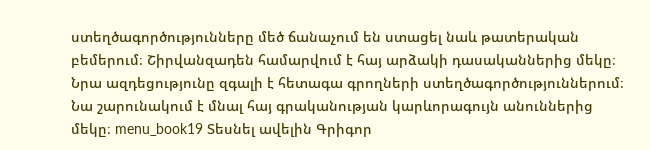ստեղծագործությունները մեծ ճանաչում են ստացել նաև թատերական բեմերում։ Շիրվանզադեն համարվում է հայ արձակի դասականներից մեկը։ Նրա ազդեցությունը զգալի է հետագա գրողների ստեղծագործություններում։ Նա շարունակում է մնալ հայ գրականության կարևորագույն անուններից մեկը։ menu_book19 Տեսնել ավելին Գրիգոր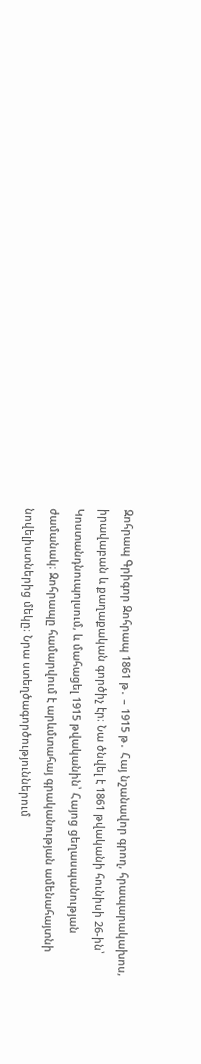Զոհրապ Գրիգոր Զոհրապ 1861 թ․ – 1915 թ․ Հայ նշանավոր գրող, հրապարակախոս, իրավաբան և քաղաքական գործիչ էր։ Նա ծնվել է 1861 թվականի հունիսի 26-ին՝ Կոստանդնուպոլսում, և մահացել 1915 թվականին՝ Հայոց ցեղասպանության ժամանակ։ Զոհրապը համարվում է արևմտահայ գրականության ամենահայտնի նովելիստներից մեկը։ Նրա ստեղծագործություններում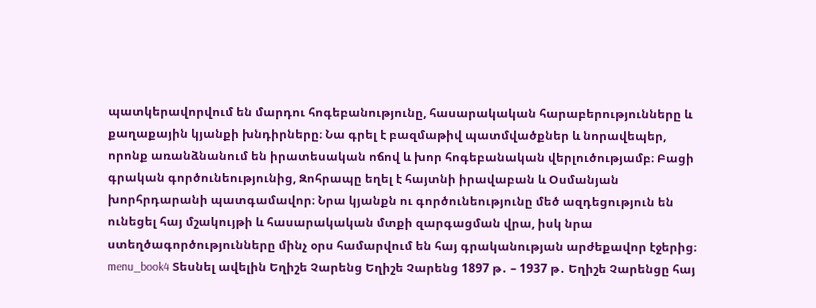պատկերավորվում են մարդու հոգեբանությունը, հասարակական հարաբերությունները և քաղաքային կյանքի խնդիրները։ Նա գրել է բազմաթիվ պատմվածքներ և նորավեպեր, որոնք առանձնանում են իրատեսական ոճով և խոր հոգեբանական վերլուծությամբ։ Բացի գրական գործունեությունից, Զոհրապը եղել է հայտնի իրավաբան և Օսմանյան խորհրդարանի պատգամավոր։ Նրա կյանքն ու գործունեությունը մեծ ազդեցություն են ունեցել հայ մշակույթի և հասարակական մտքի զարգացման վրա, իսկ նրա ստեղծագործությունները մինչ օրս համարվում են հայ գրականության արժեքավոր էջերից։ menu_book4 Տեսնել ավելին Եղիշե Չարենց Եղիշե Չարենց 1897 թ․ – 1937 թ․ Եղիշե Չարենցը հայ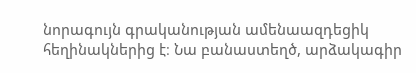նորագույն գրականության ամենաազդեցիկ հեղինակներից է։ Նա բանաստեղծ, արձակագիր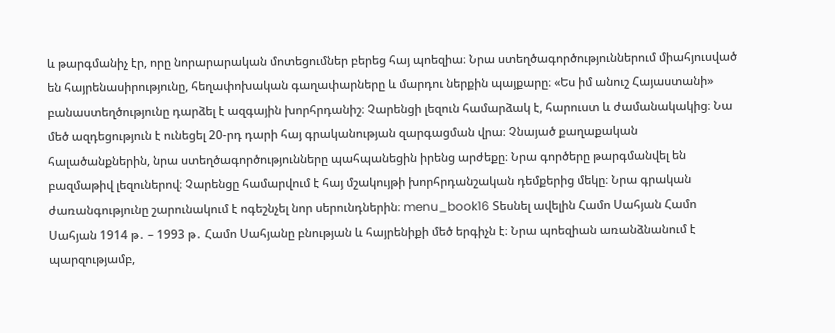և թարգմանիչ էր, որը նորարարական մոտեցումներ բերեց հայ պոեզիա։ Նրա ստեղծագործություններում միահյուսված են հայրենասիրությունը, հեղափոխական գաղափարները և մարդու ներքին պայքարը։ «Ես իմ անուշ Հայաստանի» բանաստեղծությունը դարձել է ազգային խորհրդանիշ։ Չարենցի լեզուն համարձակ է, հարուստ և ժամանակակից։ Նա մեծ ազդեցություն է ունեցել 20-րդ դարի հայ գրականության զարգացման վրա։ Չնայած քաղաքական հալածանքներին, նրա ստեղծագործությունները պահպանեցին իրենց արժեքը։ Նրա գործերը թարգմանվել են բազմաթիվ լեզուներով։ Չարենցը համարվում է հայ մշակույթի խորհրդանշական դեմքերից մեկը։ Նրա գրական ժառանգությունը շարունակում է ոգեշնչել նոր սերունդներին։ menu_book16 Տեսնել ավելին Համո Սահյան Համո Սահյան 1914 թ․ – 1993 թ․ Համո Սահյանը բնության և հայրենիքի մեծ երգիչն է։ Նրա պոեզիան առանձնանում է պարզությամբ,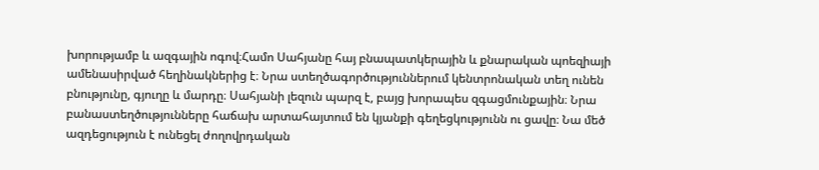խորությամբ և ազգային ոգով։Համո Սահյանը հայ բնապատկերային և քնարական պոեզիայի ամենասիրված հեղինակներից է։ Նրա ստեղծագործություններում կենտրոնական տեղ ունեն բնությունը, գյուղը և մարդը։ Սահյանի լեզուն պարզ է, բայց խորապես զգացմունքային։ Նրա բանաստեղծությունները հաճախ արտահայտում են կյանքի գեղեցկությունն ու ցավը։ Նա մեծ ազդեցություն է ունեցել ժողովրդական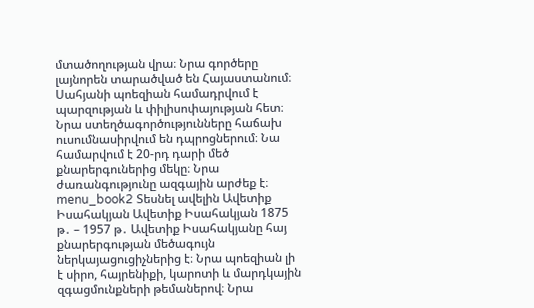մտածողության վրա։ Նրա գործերը լայնորեն տարածված են Հայաստանում։ Սահյանի պոեզիան համադրվում է պարզության և փիլիսոփայության հետ։ Նրա ստեղծագործությունները հաճախ ուսումնասիրվում են դպրոցներում։ Նա համարվում է 20-րդ դարի մեծ քնարերգուներից մեկը։ Նրա ժառանգությունը ազգային արժեք է։ menu_book2 Տեսնել ավելին Ավետիք Իսահակյան Ավետիք Իսահակյան 1875 թ․ – 1957 թ․ Ավետիք Իսահակյանը հայ քնարերգության մեծագույն ներկայացուցիչներից է։ Նրա պոեզիան լի է սիրո, հայրենիքի, կարոտի և մարդկային զգացմունքների թեմաներով։ Նրա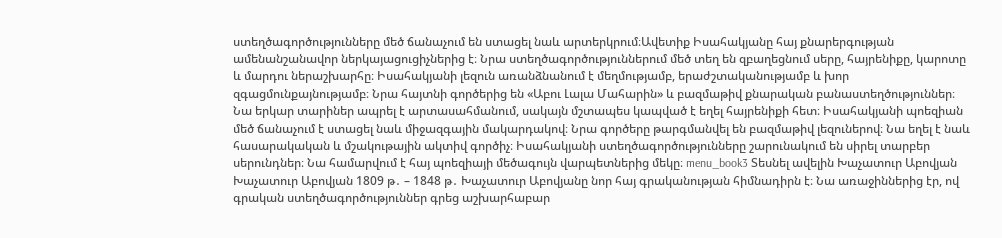ստեղծագործությունները մեծ ճանաչում են ստացել նաև արտերկրում։Ավետիք Իսահակյանը հայ քնարերգության ամենանշանավոր ներկայացուցիչներից է։ Նրա ստեղծագործություններում մեծ տեղ են զբաղեցնում սերը, հայրենիքը, կարոտը և մարդու ներաշխարհը։ Իսահակյանի լեզուն առանձնանում է մեղմությամբ, երաժշտականությամբ և խոր զգացմունքայնությամբ։ Նրա հայտնի գործերից են «Աբու Լալա Մահարին» և բազմաթիվ քնարական բանաստեղծություններ։ Նա երկար տարիներ ապրել է արտասահմանում, սակայն մշտապես կապված է եղել հայրենիքի հետ։ Իսահակյանի պոեզիան մեծ ճանաչում է ստացել նաև միջազգային մակարդակով։ Նրա գործերը թարգմանվել են բազմաթիվ լեզուներով։ Նա եղել է նաև հասարակական և մշակութային ակտիվ գործիչ։ Իսահակյանի ստեղծագործությունները շարունակում են սիրել տարբեր սերունդներ։ Նա համարվում է հայ պոեզիայի մեծագույն վարպետներից մեկը։ menu_book3 Տեսնել ավելին Խաչատուր Աբովյան Խաչատուր Աբովյան 1809 թ․ – 1848 թ․ Խաչատուր Աբովյանը նոր հայ գրականության հիմնադիրն է։ Նա առաջիններից էր, ով գրական ստեղծագործություններ գրեց աշխարհաբար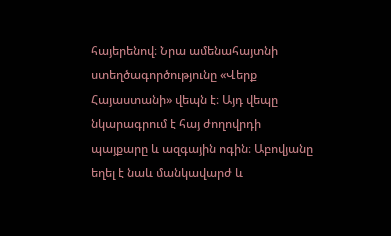հայերենով։ Նրա ամենահայտնի ստեղծագործությունը «Վերք Հայաստանի» վեպն է։ Այդ վեպը նկարագրում է հայ ժողովրդի պայքարը և ազգային ոգին։ Աբովյանը եղել է նաև մանկավարժ և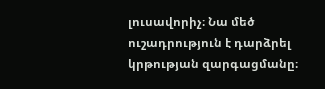լուսավորիչ։ Նա մեծ ուշադրություն է դարձրել կրթության զարգացմանը։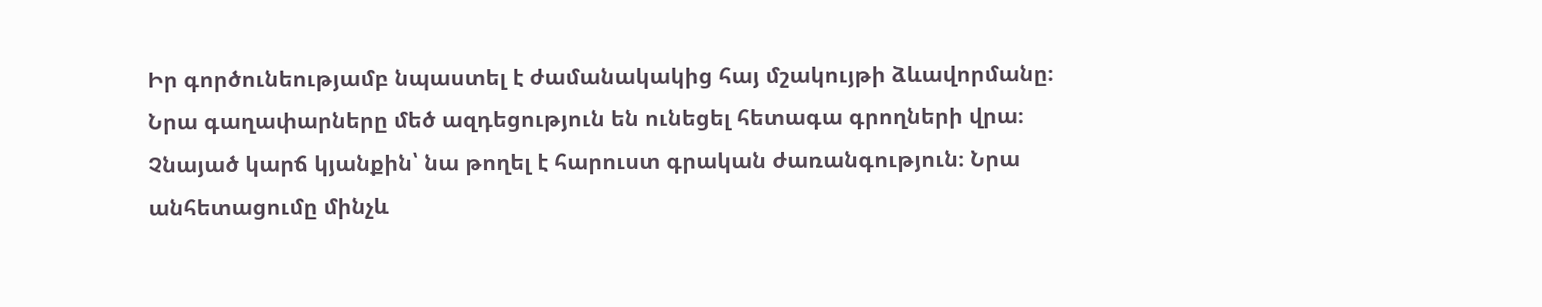Իր գործունեությամբ նպաստել է ժամանակակից հայ մշակույթի ձևավորմանը։ Նրա գաղափարները մեծ ազդեցություն են ունեցել հետագա գրողների վրա։ Չնայած կարճ կյանքին՝ նա թողել է հարուստ գրական ժառանգություն։ Նրա անհետացումը մինչև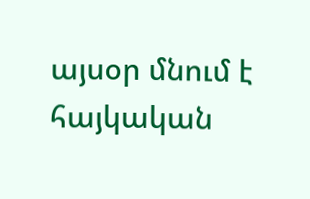այսօր մնում է հայկական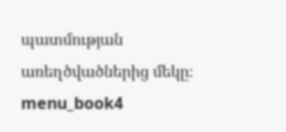պատմության առեղծվածներից մեկը։ menu_book4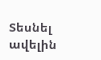Տեսնել ավելին